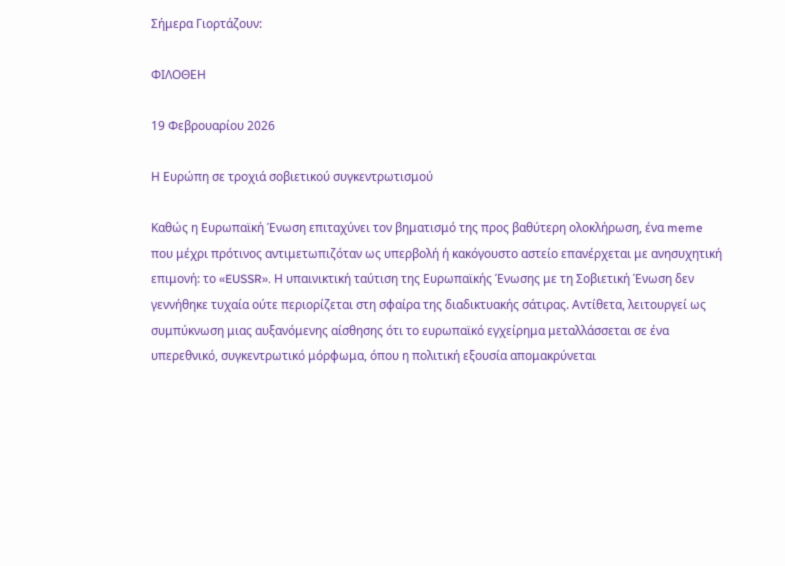Σήμερα Γιορτάζουν:

ΦΙΛΟΘΕΗ

19 Φεβρουαρίου 2026

Η Ευρώπη σε τροχιά σοβιετικού συγκεντρωτισμού

Καθώς η Ευρωπαϊκή Ένωση επιταχύνει τον βηματισμό της προς βαθύτερη ολοκλήρωση, ένα meme που μέχρι πρότινος αντιμετωπιζόταν ως υπερβολή ή κακόγουστο αστείο επανέρχεται με ανησυχητική επιμονή: το «EUSSR». Η υπαινικτική ταύτιση της Ευρωπαϊκής Ένωσης με τη Σοβιετική Ένωση δεν γεννήθηκε τυχαία ούτε περιορίζεται στη σφαίρα της διαδικτυακής σάτιρας. Αντίθετα, λειτουργεί ως συμπύκνωση μιας αυξανόμενης αίσθησης ότι το ευρωπαϊκό εγχείρημα μεταλλάσσεται σε ένα υπερεθνικό, συγκεντρωτικό μόρφωμα, όπου η πολιτική εξουσία απομακρύνεται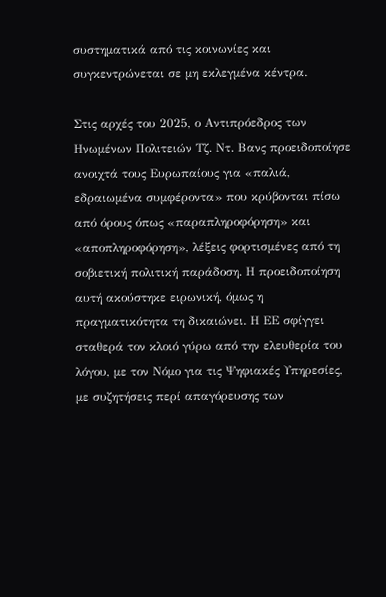συστηματικά από τις κοινωνίες και συγκεντρώνεται σε μη εκλεγμένα κέντρα.

Στις αρχές του 2025, ο Αντιπρόεδρος των Ηνωμένων Πολιτειών Τζ. Ντ. Βανς προειδοποίησε ανοιχτά τους Ευρωπαίους για «παλιά, εδραιωμένα συμφέροντα» που κρύβονται πίσω από όρους όπως «παραπληροφόρηση» και «αποπληροφόρηση», λέξεις φορτισμένες από τη σοβιετική πολιτική παράδοση. Η προειδοποίηση αυτή ακούστηκε ειρωνική, όμως η πραγματικότητα τη δικαιώνει. Η ΕΕ σφίγγει σταθερά τον κλοιό γύρω από την ελευθερία του λόγου, με τον Νόμο για τις Ψηφιακές Υπηρεσίες, με συζητήσεις περί απαγόρευσης των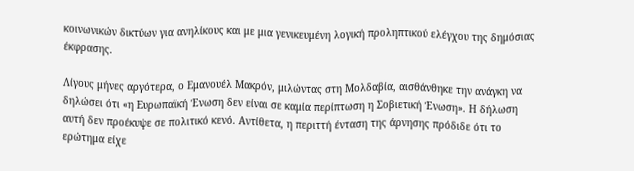κοινωνικών δικτύων για ανηλίκους και με μια γενικευμένη λογική προληπτικού ελέγχου της δημόσιας έκφρασης.

Λίγους μήνες αργότερα, ο Εμανουέλ Μακρόν, μιλώντας στη Μολδαβία, αισθάνθηκε την ανάγκη να δηλώσει ότι «η Ευρωπαϊκή Ένωση δεν είναι σε καμία περίπτωση η Σοβιετική Ένωση». Η δήλωση αυτή δεν προέκυψε σε πολιτικό κενό. Αντίθετα, η περιττή ένταση της άρνησης πρόδιδε ότι το ερώτημα είχε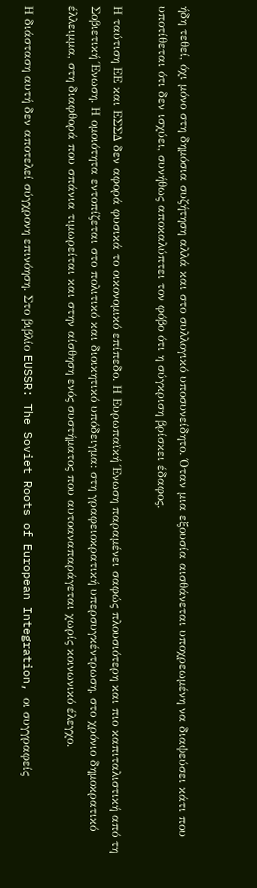ήδη τεθεί, όχι μόνο στη δημόσια συζήτηση αλλά και στο συλλογικό υποσυνείδητο. Όταν μια εξουσία αισθάνεται υποχρεωμένη να διαψεύσει κάτι που υποτίθεται ότι δεν ισχύει, συνήθως αποκαλύπτει τον φόβο ότι η σύγκριση βρίσκει έδαφος.

Η ταύτιση ΕΕ και ΕΣΣΔ δεν αφορά φυσικά το οικονομικό επίπεδο. Η Ευρωπαϊκή Ένωση παραμένει σαφώς πλουσιότερη και πιο καπιταλιστική από τη Σοβιετική Ένωση. Η ομοιότητα εντοπίζεται στο πολιτικό και διοικητικό υπόδειγμα: στη γραφειοκρατική υπερσυγκέντρωση, στο χρόνιο δημοκρατικό έλλειμμα, στη διαφθορά που σπάνια τιμωρείται και στην αίσθηση ενός συστήματος που αυτοαναπαράγεται χωρίς κοινωνικό έλεγχο.

Η διάσταση αυτή δεν αποτελεί σύγχρονη επινόηση. Στο βιβλίο EUSSR: The Soviet Roots of European Integration, οι συγγραφείς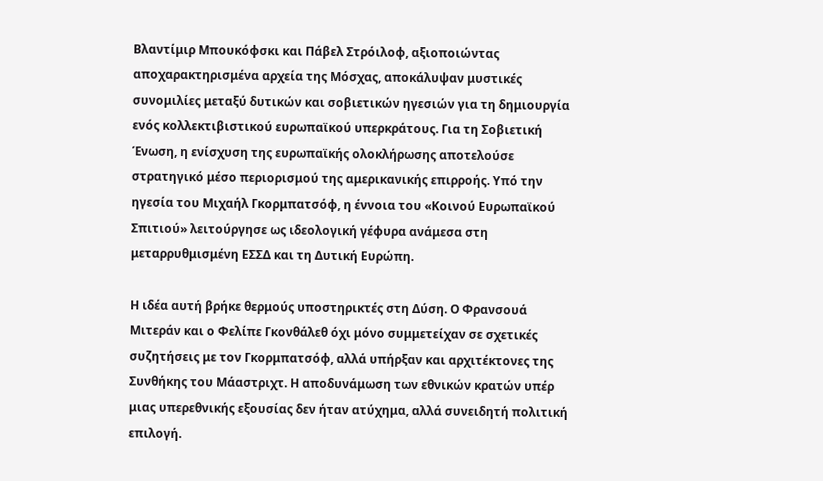Βλαντίμιρ Μπουκόφσκι και Πάβελ Στρόιλοφ, αξιοποιώντας αποχαρακτηρισμένα αρχεία της Μόσχας, αποκάλυψαν μυστικές συνομιλίες μεταξύ δυτικών και σοβιετικών ηγεσιών για τη δημιουργία ενός κολλεκτιβιστικού ευρωπαϊκού υπερκράτους. Για τη Σοβιετική Ένωση, η ενίσχυση της ευρωπαϊκής ολοκλήρωσης αποτελούσε στρατηγικό μέσο περιορισμού της αμερικανικής επιρροής. Υπό την ηγεσία του Μιχαήλ Γκορμπατσόφ, η έννοια του «Κοινού Ευρωπαϊκού Σπιτιού» λειτούργησε ως ιδεολογική γέφυρα ανάμεσα στη μεταρρυθμισμένη ΕΣΣΔ και τη Δυτική Ευρώπη.

Η ιδέα αυτή βρήκε θερμούς υποστηρικτές στη Δύση. Ο Φρανσουά Μιτεράν και ο Φελίπε Γκονθάλεθ όχι μόνο συμμετείχαν σε σχετικές συζητήσεις με τον Γκορμπατσόφ, αλλά υπήρξαν και αρχιτέκτονες της Συνθήκης του Μάαστριχτ. Η αποδυνάμωση των εθνικών κρατών υπέρ μιας υπερεθνικής εξουσίας δεν ήταν ατύχημα, αλλά συνειδητή πολιτική επιλογή.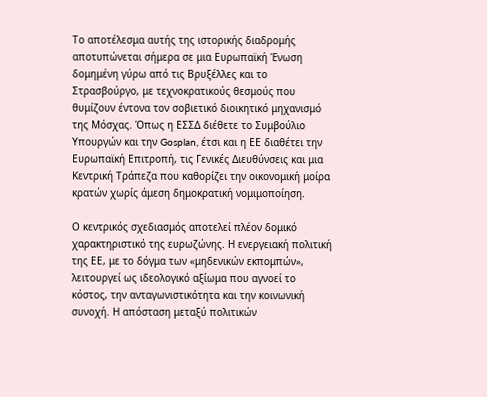Το αποτέλεσμα αυτής της ιστορικής διαδρομής αποτυπώνεται σήμερα σε μια Ευρωπαϊκή Ένωση δομημένη γύρω από τις Βρυξέλλες και το Στρασβούργο, με τεχνοκρατικούς θεσμούς που θυμίζουν έντονα τον σοβιετικό διοικητικό μηχανισμό της Μόσχας. Όπως η ΕΣΣΔ διέθετε το Συμβούλιο Υπουργών και την Gosplan, έτσι και η ΕΕ διαθέτει την Ευρωπαϊκή Επιτροπή, τις Γενικές Διευθύνσεις και μια Κεντρική Τράπεζα που καθορίζει την οικονομική μοίρα κρατών χωρίς άμεση δημοκρατική νομιμοποίηση.

Ο κεντρικός σχεδιασμός αποτελεί πλέον δομικό χαρακτηριστικό της ευρωζώνης. Η ενεργειακή πολιτική της ΕΕ, με το δόγμα των «μηδενικών εκπομπών», λειτουργεί ως ιδεολογικό αξίωμα που αγνοεί το κόστος, την ανταγωνιστικότητα και την κοινωνική συνοχή. Η απόσταση μεταξύ πολιτικών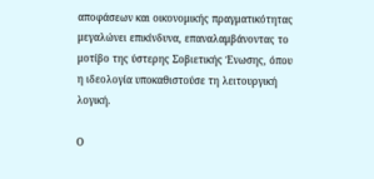αποφάσεων και οικονομικής πραγματικότητας μεγαλώνει επικίνδυνα, επαναλαμβάνοντας το μοτίβο της ύστερης Σοβιετικής Ένωσης, όπου η ιδεολογία υποκαθιστούσε τη λειτουργική λογική.

Ο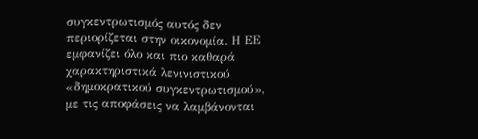συγκεντρωτισμός αυτός δεν περιορίζεται στην οικονομία. Η ΕΕ εμφανίζει όλο και πιο καθαρά χαρακτηριστικά λενινιστικού «δημοκρατικού συγκεντρωτισμού», με τις αποφάσεις να λαμβάνονται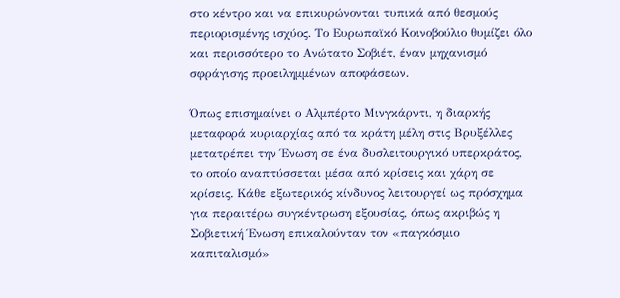στο κέντρο και να επικυρώνονται τυπικά από θεσμούς περιορισμένης ισχύος. Το Ευρωπαϊκό Κοινοβούλιο θυμίζει όλο και περισσότερο το Ανώτατο Σοβιέτ, έναν μηχανισμό σφράγισης προειλημμένων αποφάσεων.

Όπως επισημαίνει ο Αλμπέρτο Μινγκάρντι, η διαρκής μεταφορά κυριαρχίας από τα κράτη μέλη στις Βρυξέλλες μετατρέπει την Ένωση σε ένα δυσλειτουργικό υπερκράτος, το οποίο αναπτύσσεται μέσα από κρίσεις και χάρη σε κρίσεις. Κάθε εξωτερικός κίνδυνος λειτουργεί ως πρόσχημα για περαιτέρω συγκέντρωση εξουσίας, όπως ακριβώς η Σοβιετική Ένωση επικαλούνταν τον «παγκόσμιο καπιταλισμό»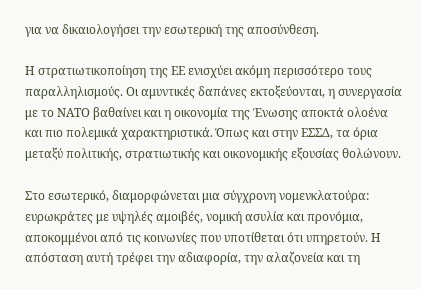για να δικαιολογήσει την εσωτερική της αποσύνθεση.

Η στρατιωτικοποίηση της ΕΕ ενισχύει ακόμη περισσότερο τους παραλληλισμούς. Οι αμυντικές δαπάνες εκτοξεύονται, η συνεργασία με το ΝΑΤΟ βαθαίνει και η οικονομία της Ένωσης αποκτά ολοένα και πιο πολεμικά χαρακτηριστικά. Όπως και στην ΕΣΣΔ, τα όρια μεταξύ πολιτικής, στρατιωτικής και οικονομικής εξουσίας θολώνουν.

Στο εσωτερικό, διαμορφώνεται μια σύγχρονη νομενκλατούρα: ευρωκράτες με υψηλές αμοιβές, νομική ασυλία και προνόμια, αποκομμένοι από τις κοινωνίες που υποτίθεται ότι υπηρετούν. Η απόσταση αυτή τρέφει την αδιαφορία, την αλαζονεία και τη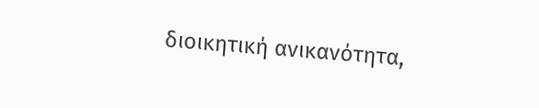διοικητική ανικανότητα,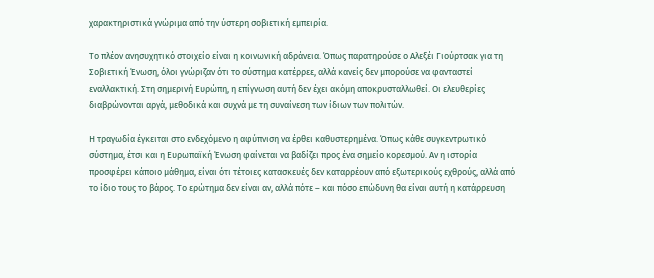χαρακτηριστικά γνώριμα από την ύστερη σοβιετική εμπειρία.

Το πλέον ανησυχητικό στοιχείο είναι η κοινωνική αδράνεια. Όπως παρατηρούσε ο Αλεξέι Γιούρτσακ για τη Σοβιετική Ένωση, όλοι γνώριζαν ότι το σύστημα κατέρρεε, αλλά κανείς δεν μπορούσε να φανταστεί εναλλακτική. Στη σημερινή Ευρώπη, η επίγνωση αυτή δεν έχει ακόμη αποκρυσταλλωθεί. Οι ελευθερίες διαβρώνονται αργά, μεθοδικά και συχνά με τη συναίνεση των ίδιων των πολιτών.

Η τραγωδία έγκειται στο ενδεχόμενο η αφύπνιση να έρθει καθυστερημένα. Όπως κάθε συγκεντρωτικό σύστημα, έτσι και η Ευρωπαϊκή Ένωση φαίνεται να βαδίζει προς ένα σημείο κορεσμού. Αν η ιστορία προσφέρει κάποιο μάθημα, είναι ότι τέτοιες κατασκευές δεν καταρρέουν από εξωτερικούς εχθρούς, αλλά από το ίδιο τους το βάρος. Το ερώτημα δεν είναι αν, αλλά πότε – και πόσο επώδυνη θα είναι αυτή η κατάρρευση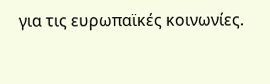για τις ευρωπαϊκές κοινωνίες.